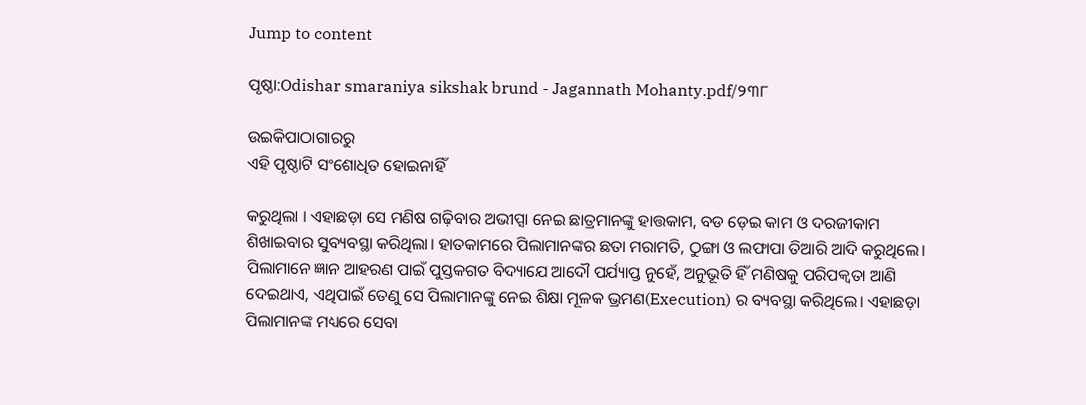Jump to content

ପୃଷ୍ଠା:Odishar smaraniya sikshak brund - Jagannath Mohanty.pdf/୨୩୮

ଉଇକିପାଠାଗାର‌ରୁ
ଏହି ପୃଷ୍ଠାଟି ସଂଶୋଧିତ ହୋଇନାହିଁ

କରୁଥିଲା । ଏହାଛଡ଼ା ସେ ମଣିଷ ଗଢ଼ିବାର ଅଭୀପ୍ସା ନେଇ ଛାତ୍ରମାନଙ୍କୁ ହାତ୍ତକାମ, ବଡ ଡ଼େଇ କାମ ଓ ଦରଜୀକାମ ଶିଖାଇବାର ସୁବ୍ୟବସ୍ଥା କରିଥିଲା। ହାତକାମରେ ପିଲାମାନଙ୍କର ଛତା ମରାମତି, ଠୁଙ୍ଗା ଓ ଲଫାପା ତିଆରି ଆଦି କରୁଥିଲେ। ପିଲାମାନେ ଜ୍ଞାନ ଆହରଣ ପାଇଁ ପୁସ୍ତକଗତ ବିଦ୍ୟାଯେ ଆଦୌ ପର୍ଯ୍ୟାପ୍ତ ନୁହେଁ, ଅନୁଭୂତି ହିଁ ମଣିଷକୁ ପରିପକ୍ୱତା ଆଣି ଦେଇଥାଏ, ଏଥିପାଇଁ ତେଣୁ ସେ ପିଲାମାନଙ୍କୁ ନେଇ ଶିକ୍ଷା ମୂଳକ ଭ୍ରମଣ(Execution) ର ବ୍ୟବସ୍ଥା କରିଥିଲେ। ଏହାଛଡ଼ା ପିଲାମାନଙ୍କ ମଧ୍ୟରେ ସେବା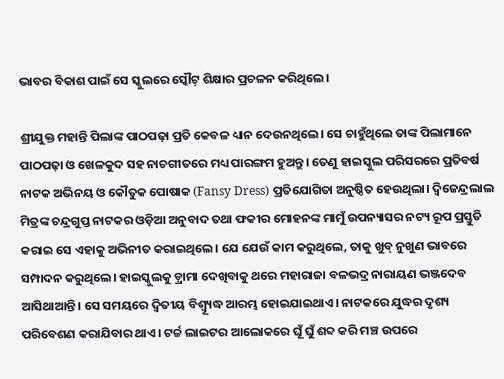ଭାବର ବିକାଶ ପାଇଁ ସେ ସ୍କୁଲରେ ସ୍କୌଟ୍ ଶିକ୍ଷାର ପ୍ରଚଳନ କରିଥିଲେ।

ଶ୍ରୀଯୁକ୍ତ ମହାନ୍ତି ପିଲାଙ୍କ ପାଠପଢ଼ା ପ୍ରତି କେବଳ ଧ୍ୟାନ ଦେଉନଥିଲେ। ସେ ଚାହୁଁଥିଲେ ତାଙ୍କ ପିଲାମାନେ ପାଠପଢ଼ା ଓ ଖେଳକୁଦ ସହ ନାଚଗୀତରେ ମଧ୍ୟ ପାରଙ୍ଗମ ହୁଅନ୍ତୁ। ତେଣୁ ହାଇସ୍କୁଲ ପରିସରରେ ପ୍ରତିବର୍ଷ ନାଟକ ଅଭିନୟ ଓ କୌତୁକ ପୋଷାକ (Fansy Dress) ପ୍ରତିଯୋଗିତା ଅନୁଷ୍ଠିତ ହେଉଥିଲା। ଦ୍ୱିଜେନ୍ଦ୍ରଲାଲ ମିତ୍ରଙ୍କ ଚନ୍ଦ୍ରଗୁପ୍ତ ନାଟକର ଓଡ଼ିଆ ଅନୁବାଦ ତଥା ଫକୀର ମୋହନଙ୍କ ମାମୁଁ ଉପନ୍ୟାସର ନଟ୍ୟ ରୂପ ପ୍ରସ୍ତୁତି କରାଇ ସେ ଏହାକୁ ଅଭିନୀତ କରାଇଥିଲେ। ଯେ ଯେଉଁ କାମ କରୁଥିଲେ, ତାକୁ ଖୁବ୍ ନୁଖୁଣ ଭାବରେ ସମ୍ପାଦନ କରୁଥିଲେ। ହାଇସ୍କୁଲକୁ ଡ଼୍ରାମା ଦେଖିବାକୁ ଥରେ ମହାରାଜା ବଳଭଦ୍ର ନାରାୟଣ ଭଞ୍ଜଦେବ ଆସିଥାଆନ୍ତି। ସେ ସମୟରେ ଦ୍ୱିତୀୟ ବିଶ୍ୱ୍ୟୂଦ୍ଧ ଆରମ୍ଭ ହୋଇଯାଇଥାଏ। ନାଟକରେ ଯୁଦ୍ଧର ଦୃଶ୍ୟ ପରିବେଶଣ କରାଯିବାର ଥାଏ। ଟର୍ଚ୍ଚ ଲାଇଟର ଆଲୋକରେ ଘୂଁ ଘୁଁ ଶବ୍ଦ କରି ମଞ୍ଚ ଉପରେ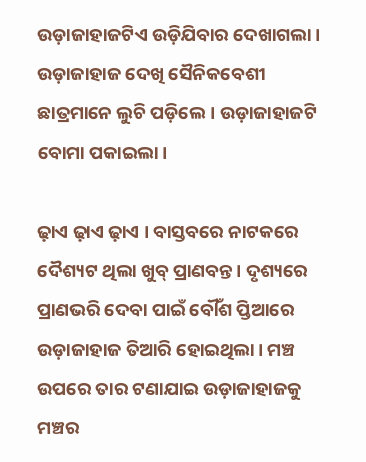ଉଡ଼ାଜାହାଜଟିଏ ଉଡ଼ିଯିବାର ଦେଖାଗଲା। ଉଡ଼ାଜାହାଜ ଦେଖି ସୈନିକବେଶୀ ଛାତ୍ରମାନେ ଲୁଚି ପଡ଼ିଲେ। ଉଡ଼ାଜାହାଜଟି ବୋମା ପକାଇଲା।

ଢ଼ାଏ ଢ଼ାଏ ଢ଼ାଏ । ବାସ୍ତବରେ ନାଟକରେ ଦୈଶ୍ୟଟ ଥିଲା ଖୁବ୍ ପ୍ରାଣବନ୍ତ। ଦୃଶ୍ୟରେ ପ୍ରାଣଭରି ଦେବା ପାଇଁ ବୌଁଶ ପ୍ତିଆରେ ଉଡ଼ାଜାହାଜ ତିଆରି ହୋଇଥିଲା। ମଞ୍ଚ ଉପରେ ତାର ଟଣାଯାଇ ଉଡ଼ାଜାହାଜକୁ ମଞ୍ଚର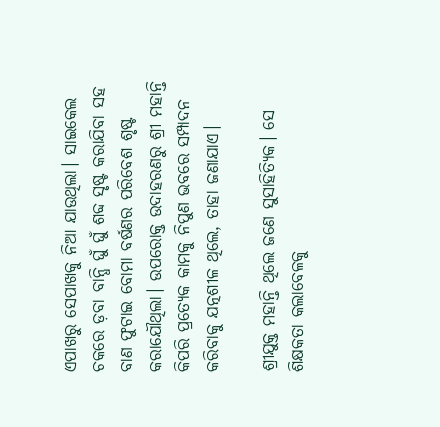ଏପାଖରୁ ସେପାଖକୁ ନିଆ ଯାଉଥିଲା। ସାଇକେଲ ଚକରେ ଡ଼ବା ବାନ୍ଧି ଘୁଁ ଘୁଁ ଶବ୍ଦ ସୃଷ୍ଟ କରାଯିବା ସହ ବାଣ ଫୁଟାଇ ବୋମା ବର୍ଷଣର ପରିବେଶ ଶୃଷ୍ଟ କରାଯୌଥିଲା। ଉପରୋକ୍ତ ଉଦାହରଣରୁ ଶ୍ରୀ ମହାନ୍ତି କିପରି ପ୍ରତ୍ୟେକ କାମକୁ ନିପୁଣ ଭବରେ ସମ୍ପାଦନ କରିବାକୁ ଯତ୍ନଶୀଳ ଥିଲେ, ତାହା ଜଣାଯାଏ।

ଶ୍ରୀଯୁକ୍ତ ମହାନ୍ତି ଥିଲେ ଜଣେ ସୁସାହିତ୍ୟିକ। ସେ ଶିକ୍ଷକତା କଲାବେଳକୁ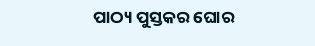ପାଠ୍ୟ ପୁସ୍ତକର ଘୋର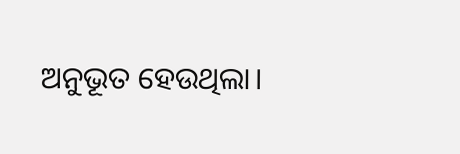ଅନୁଭୂତ ହେଉଥିଲା।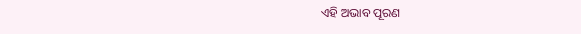ଏହି ଅଭାବ ପୂରଣ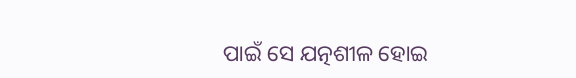ପାଇଁ ସେ ଯତ୍ନଶୀଳ ହୋଇ